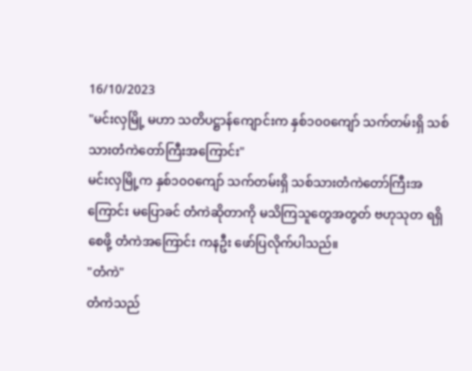16/10/2023
"မင်းလှမြို့ မဟာ သတိပဋ္ဌာန်ကျောင်းက နှစ်၁၀၀ကျော် သက်တမ်းရှိ သစ်သားတံကဲတော်ကြီးအကြောင်း"
မင်းလှမြို့က နှစ်၁၀၀ကျော် သက်တမ်းရှိ သစ်သားတံကဲတော်ကြီးအကြောင်း မပြောခင် တံကဲဆိုတာကို မသိကြသူတွေအတွတ် ဗဟုသုတ ရရှိစေဖို့ တံကဲအကြောင်း ကနဦး ဖော်ပြလိုက်ပါသည်။
"တံကဲ"
တံကဲသည်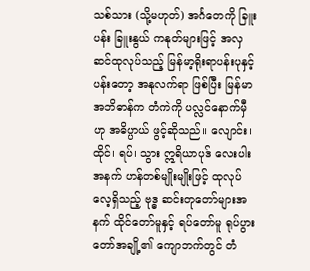သစ်သား (သို့မဟုတ်) အင်္ဂတေကို ခြူးပန်း ခြူးနွယ် ကနုတ်များဖြင့် အလှဆင်ထုလုပ်သည့် မြန်မာ့ရိုးရာပန်းပုနှင့် ပန်းတော့ အနုလက်ရာ ဖြစ်ပြီး မြန်မာအဘိဓာန်က တံကဲကို ပလ္လင်နောက်မှီဟု အဓိပ္ပာယ် ဖွင့်ဆိုသည်။ လျောင်း၊ ထိုင်၊ ရပ်၊ သွား ဣရိယာပုဒ် လေးပါးအနက် ဟန်တစ်မျိုးမျိုးဖြင့် ထုလုပ်လေ့ရှိသည့် ဗုဒ္ဓ ဆင်းတုတော်များအနက် ထိုင်တော်မူနှင့် ရပ်တော်မူ ရုပ်ပွားတော်အချို့၏ ကျောဘက်တွင် တံ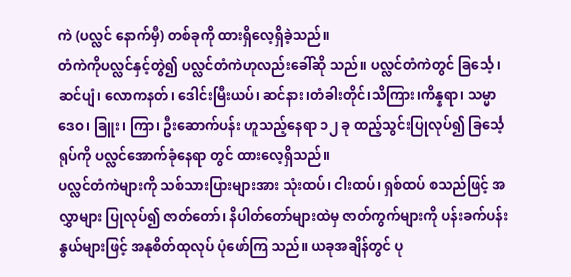ကဲ (ပလ္လင် နောက်မှီ) တစ်ခုကို ထားရှိလေ့ရှိခဲ့သည်။
တံကဲကိုပလ္လင်နှင့်တွဲ၍ ပလ္လင်တံကဲဟုလည်းခေါ်ဆို သည်။ ပလ္လင်တံကဲတွင် ခြင်္သေ့၊ ဆင်ပျံ၊ လောကနတ်၊ ဒေါင်းမြီးယပ်၊ ဆင်နား၊တံခါးတိုင်၊သိကြား၊ကိန္နရာ၊ သမ္မာ ဒေဝ၊ ခြူး၊ ကြာ၊ ဦးဆောက်ပန်း ဟူသည့်နေရာ ၁၂ ခု ထည့်သွင်းပြုလုပ်၍ ခြင်္သေ့ရုပ်ကို ပလ္လင်အောက်ခုံနေရာ တွင် ထားလေ့ရှိသည်။
ပလ္လင်တံကဲများကို သစ်သားပြားများအား သုံးထပ်၊ ငါးထပ်၊ ရှစ်ထပ် စသည်ဖြင့် အလွှာများ ပြုလုပ်၍ ဇာတ်တော်၊ နိပါတ်တော်များထဲမှ ဇာတ်ကွက်များကို ပန်းခက်ပန်းနွယ်များဖြင့် အနုစိတ်ထုလုပ် ပုံဖော်ကြ သည်။ ယခုအချိန်တွင် ပု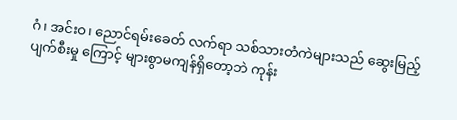ဂံ၊ အင်းဝ၊ ညောင်ရမ်းခေတ် လက်ရာ သစ်သားတံကဲများသည် ဆွေးမြည့်ပျက်စီးမှု ကြောင့် များစွာမကျန်ရှိတော့ဘဲ ကုန်း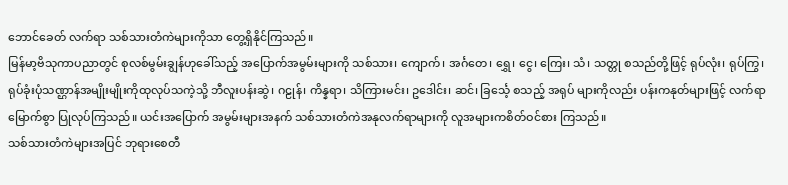ဘောင်ခေတ် လက်ရာ သစ်သားတံကဲများကိုသာ တွေ့ရှိနိုင်ကြသည်။
မြန်မာ့ဗိသုကာပညာတွင် စုလစ်မွမ်းချွန်ဟုခေါ်သည့် အပြောက်အမွမ်းများကို သစ်သား၊ ကျောက်၊ အင်္ဂတေ၊ ရွှေ၊ ငွေ၊ ကြေး၊ သံ၊ သတ္တု စသည်တို့ဖြင့် ရုပ်လုံး၊ ရုပ်ကြွ၊ ရုပ်ခုံးပုံသဏ္ဌာန်အမျိုးမျိုးကိုထုလုပ်သကဲ့သို့ ဘီလူးပန်းဆွဲ၊ ဂဠုန်၊ ကိန္နရာ၊ သိကြားမင်း၊ ဥဒေါင်း၊ ဆင်၊ ခြင်္သေ့ စသည့် အရုပ် များကိုလည်း ပန်းကနုတ်များဖြင့် လက်ရာမြောက်စွာ ပြုလုပ်ကြသည်။ ယင်းအပြောက် အမွမ်းများအနက် သစ်သားတံကဲအနုလက်ရာများကို လူအများကစိတ်ဝင်စား ကြသည်။
သစ်သားတံကဲများအပြင် ဘုရားစေတီ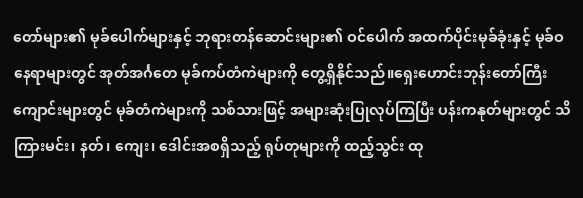တော်များ၏ မုခ်ပေါက်များနှင့် ဘုရားတန်ဆောင်းများ၏ ဝင်ပေါက် အထက်ပိုင်းမုခ်ခုံးနှင့် မုခ်ဝနေရာများတွင် အုတ်အင်္ဂတေ မုခ်ကပ်တံကဲများကို တွေ့ရှိနိုင်သည်။ရှေးဟောင်းဘုန်းတော်ကြီးကျောင်းများတွင် မုခ်တံကဲများကို သစ်သားဖြင့် အများဆုံးပြုလုပ်ကြပြီး ပန်းကနုတ်များတွင် သိကြားမင်း၊ နတ်၊ ကျေး၊ ဒေါင်းအစရှိသည့် ရုပ်တုများကို ထည့်သွင်း ထု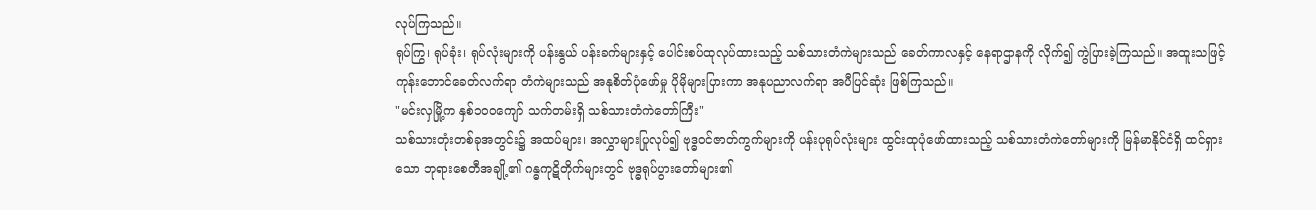လုပ်ကြသည်။
ရုပ်ကြွ၊ ရုပ်ခုံး၊ ရုပ်လုံးများကို ပန်းနွယ် ပန်းခက်များနှင့် ပေါင်းစပ်ထုလုပ်ထားသည့် သစ်သားတံကဲများသည် ခေတ်ကာလနှင့် နေရာဌာနကို လိုက်၍ ကွဲပြားခဲ့ကြသည်။ အထူးသဖြင့်ကုန်းဘောင်ခေတ်လက်ရာ တံကဲများသည် အနုစိတ်ပုံဖော်မှု ပိုမိုများပြားကာ အနုပညာလက်ရာ အပီပြင်ဆုံး ဖြစ်ကြသည်။
"မင်းလှမြို့က နှစ်၁၀၀ကျော် သက်တမ်းရှိ သစ်သားတံကဲတော်ကြီး"
သစ်သားတုံးတစ်ခုအတွင်း၌ အထပ်များ၊ အလွှာများပြုလုပ်၍ ဗုဒ္ဓဝင်ဇာတ်ကွက်များကို ပန်းပုရုပ်လုံးများ ထွင်းထုပုံဖော်ထားသည့် သစ်သားတံကဲတော်များကို မြန်မာနိုင်ငံရှိ ထင်ရှားသော ဘုရားစေတီအချို့၏ ဂန္ဓကုဋိတိုက်များတွင် ဗုဒ္ဓရုပ်ပွားတော်များ၏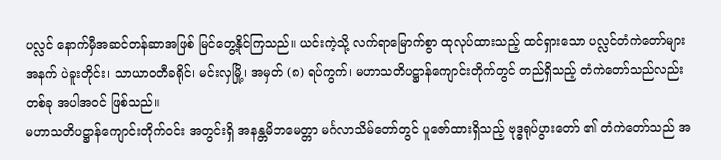ပလ္လင် နောက်မှီအဆင်တန်ဆာအဖြစ် မြင်တွေ့နိုင်ကြသည်။ ယင်းကဲ့သို့ လက်ရာမြောက်စွာ ထုလုပ်ထားသည့် ထင်ရှားသော ပလ္လင်တံကဲတော်များအနက် ပဲခူးတိုင်း၊ သာယာဝတီခရိုင်၊ မင်းလှမြို့၊ အမှတ် (၈) ရပ်ကွက်၊ မဟာသတိပဋ္ဌာန်ကျောင်းတိုက်တွင် တည်ရှိသည့် တံကဲတော်သည်လည်း တစ်ခု အပါအဝင် ဖြစ်သည်။
မဟာသတိပဋ္ဌာန်ကျောင်းတိုက်ဝင်း အတွင်းရှိ အနန္တမိဘမေတ္တာ မင်္ဂလာသိမ်တော်တွင် ပူဇော်ထားရှိသည့် ဗုဒ္ဓရုပ်ပွားတော် ၏ တံကဲတော်သည် အ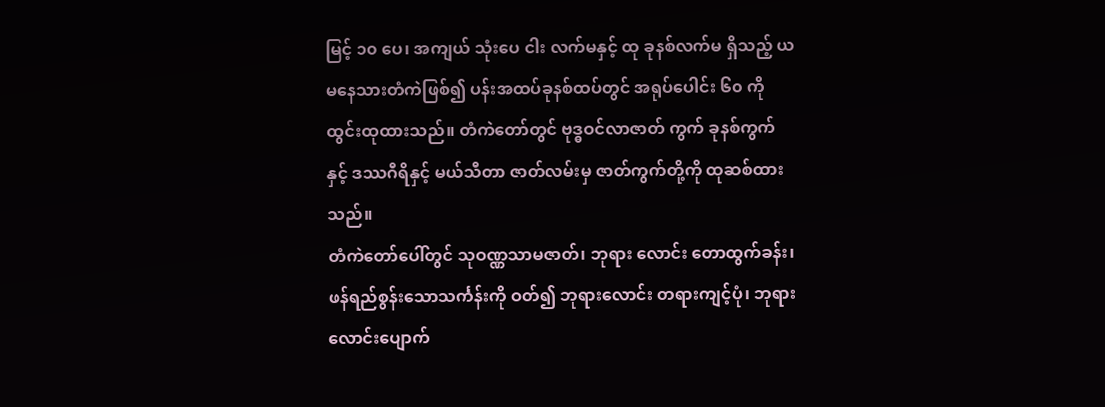မြင့် ၁၀ ပေ၊ အကျယ် သုံးပေ ငါး လက်မနှင့် ထု ခုနစ်လက်မ ရှိသည့် ယမနေသားတံကဲဖြစ်၍ ပန်းအထပ်ခုနစ်ထပ်တွင် အရုပ်ပေါင်း ၆၀ ကို ထွင်းထုထားသည်။ တံကဲတော်တွင် ဗုဒ္ဓဝင်လာဇာတ် ကွက် ခုနစ်ကွက်နှင့် ဒဿဂီရိနှင့် မယ်သီတာ ဇာတ်လမ်းမှ ဇာတ်ကွက်တို့ကို ထုဆစ်ထားသည်။
တံကဲတော်ပေါ်တွင် သုဝဏ္ဏသာမဇာတ်၊ ဘုရား လောင်း တောထွက်ခန်း၊ ဖန်ရည်စွန်းသောသင်္ကန်းကို ဝတ်၍ ဘုရားလောင်း တရားကျင့်ပုံ၊ ဘုရားလောင်းပျောက်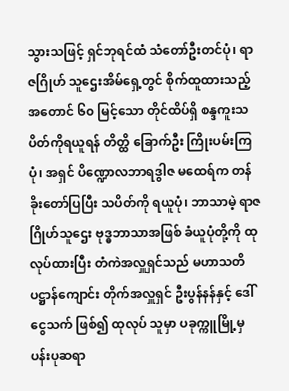သွားသဖြင့် ရှင်ဘုရင်ထံ သံတော်ဦးတင်ပုံ၊ ရာဇဂြိုဟ် သူဌေးအိမ်ရှေ့တွင် စိုက်ထူထားသည့် အတောင် ၆၀ မြင့်သော တိုင်ထိပ်ရှိ စန္ဒကူးသပိတ်ကိုရယူရန် တိတ္ထိ ခြောက်ဦး ကြိုးပမ်းကြပုံ၊ အရှင် ပိဏ္ဍောလဘာရဒွါဇ မထေရ်က တန်ခိုးတော်ပြပြီး သပိတ်ကို ရယူပုံ၊ ဘာသာမဲ့ ရာဇဂြိုဟ်သူဌေး ဗုဒ္ဓဘာသာအဖြစ် ခံယူပုံတို့ကို ထုလုပ်ထားပြီး တံကဲအလှူရှင်သည် မဟာသတိပဋ္ဌာန်ကျောင်း တိုက်အလှူရှင် ဦးပွန်နန်နှင့် ဒေါ်ငွေသက် ဖြစ်၍ ထုလုပ် သူမှာ ပခုက္ကူမြို့မှ ပန်းပုဆရာ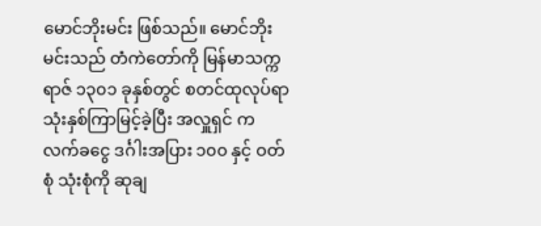မောင်ဘိုးမင်း ဖြစ်သည်။ မောင်ဘိုးမင်းသည် တံကဲတော်ကို မြန်မာသက္ကရာဇ် ၁၃၀၁ ခုနှစ်တွင် စတင်ထုလုပ်ရာ သုံးနှစ်ကြာမြင့်ခဲ့ပြီး အလှူရှင် က လက်ခငွေ ဒင်္ဂါးအပြား ၁၀၀ နှင့် ဝတ်စုံ သုံးစုံကို ဆုချ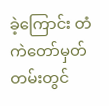ခဲ့ကြောင်း တံကဲတော်မှတ်တမ်းတွင်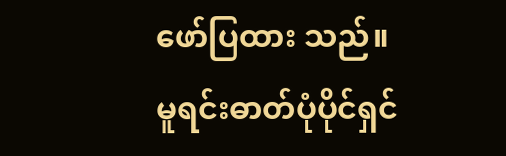ဖော်ပြထား သည်။
မူရင်းဓာတ်ပုံပိုင်ရှင်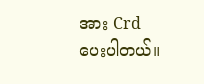အား Crd ပေးပါတယ်။